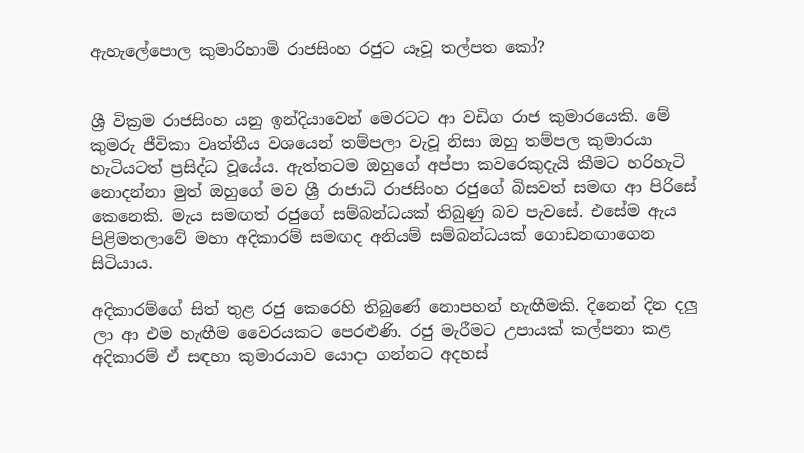ඇහැලේපොල කුමාරිහාමි රාජසිංහ රජුට යෑවූ තල්පත කෝ?


ශ්‍රී වික්‍රම රාජසිංහ යනු ඉන්දියාවෙන් මෙරටට ආ වඩිග රාජ කුමාරයෙකි. මේ කුමරු ජීවිකා වෘත්තීය වශයෙන් තම්පලා වැවූ නිසා ඔහු තම්පල කුමාරයා හැටියටත් ප්‍රසිද්ධ වූයේය. ඇත්තටම ඔහුගේ අප්පා කවරෙකුදැයි කීමට හරිහැටි නොදන්නා මුත් ඔහුගේ මව ශ්‍රී රාජාධි රාජසිංහ රජුගේ බිසවත් සමඟ ආ පිරිසේ කෙනෙකි. මැය සමඟත් රජුගේ සම්බන්ධයක්‌ තිබුණු බව පැවසේ. එසේම ඇය පිළිමතලාවේ මහා අදිකාරම් සමඟද අනියම් සම්බන්ධයක්‌ ගොඩනඟාගෙන සිටියාය.

අදිකාරම්ගේ සිත් තුළ රජු කෙරෙහි තිබුණේ නොපහන් හැඟීමකි. දිනෙන් දින දලු ලා ආ එම හැඟීම වෛරයකට පෙරළුණි. රජු මැරීමට උපායක්‌ කල්පනා කළ අදිකාරම් ඒ සඳහා කුමාරයාව යොදා ගන්නට අදහස්‌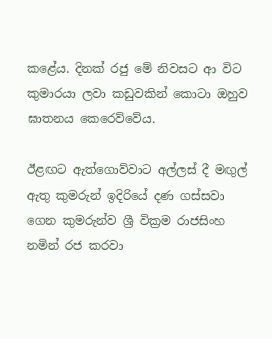කළේය. දිනක්‌ රජු මේ නිවසට ආ විට කුමාරයා ලවා කඩුවකින් කොටා ඔහුව ඝාතනය කෙරෙව්වේය.

ඊළඟට ඇත්ගොව්වාට අල්ලස්‌ දී මඟුල් ඇතු කුමරුන් ඉදිරියේ දණ ගස්‌සවා ගෙන කුමරුන්ව ශ්‍රී වික්‍රම රාජසිංහ නමින් රජ කරවා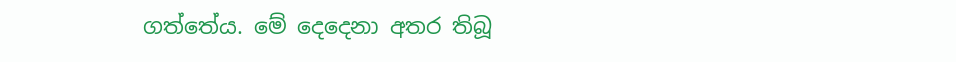ගත්තේය. මේ දෙදෙනා අතර තිබූ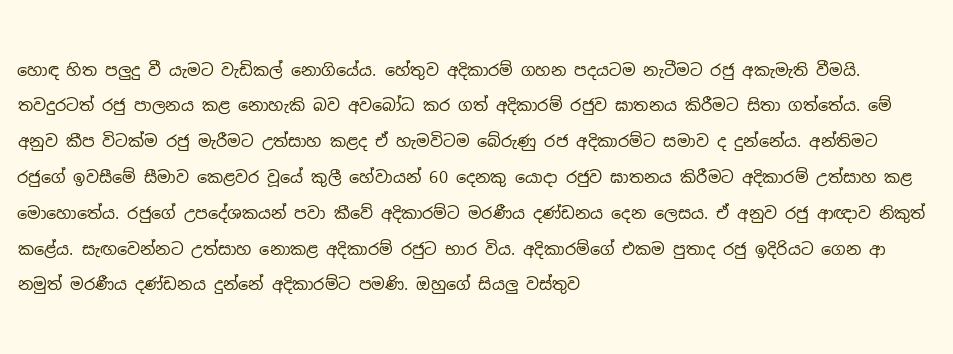හොඳ හිත පලුදු වී යැමට වැඩිකල් නොගියේය. හේතුව අදිකාරම් ගහන පදයටම නැටීමට රජු අකැමැති වීමයි. තවදුරටත් රජු පාලනය කළ නොහැකි බව අවබෝධ කර ගත් අදිකාරම් රජුව ඝාතනය කිරීමට සිතා ගත්තේය. මේ අනුව කීප විටක්‌ම රජු මැරීමට උත්සාහ කළද ඒ හැමවිටම බේරුණු රජ අදිකාරම්ට සමාව ද දුන්නේය. අන්තිමට රජුගේ ඉවසීමේ සීමාව කෙළවර වූයේ කුලී හේවායන් 60 දෙනකු යොදා රජුව ඝාතනය කිරීමට අදිකාරම් උත්සාහ කළ මොහොතේය. රජුගේ උපදේශකයන් පවා කීවේ අදිකාරම්ට මරණීය දණ්‌ඩනය දෙන ලෙසය. ඒ අනුව රජු ආඥාව නිකුත් කළේය. සැඟවෙන්නට උත්සාහ නොකළ අදිකාරම් රජුට භාර විය. අදිකාරම්ගේ එකම පුතාද රජු ඉදිරියට ගෙන ආ නමුත් මරණීය දණ්‌ඩනය දුන්නේ අදිකාරම්ට පමණි. ඔහුගේ සියලු වස්‌තුව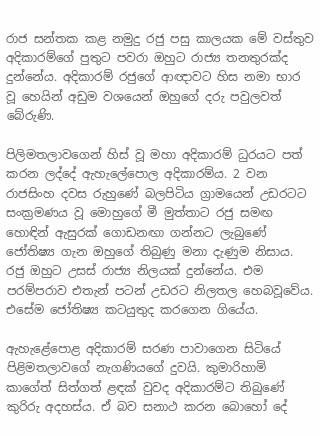රාජ සන්තක කළ නමුදු රජු පසු කාලයක මේ වස්‌තුව අදිකාරම්ගේ පුතුට පවරා ඔහුට රාජ්‍ය තනතුරක්‌ද දුන්නේය. අදිකාරම් රජුගේ ආඥාවට හිස නමා භාර වූ හෙයින් අඩුම වශයෙන් ඔහුගේ දරු පවුලවත් බේරුණි.

පිලිමතලාවගෙන් හිස්‌ වූ මහා අදිකාරම් ධුරයට පත් කරන ලද්දේ ඇහැලේපොල අදිකාරම්ය. 2 වන රාජසිංහ දවස රුහුණේ බලපිටිය ග්‍රාමයෙන් උඩරටට සංක්‍රමණය වූ මොහුගේ මී මුත්තාට රජු සමඟ හොඳින් ඇසුරක්‌ ගොඩනඟා ගන්නට ලැබුණේ ජෝතිෂ්‍ය ගැන ඔහුගේ තිබුණු මනා දැණුම නිසාය. රජු ඔහුට උසස්‌ රාජ්‍ය නිලයක්‌ දුන්නේය. එම පරම්පරාව එතැන් පටන් උඩරට නිලතල හෙබවූවේය. එසේම ජෝතිෂ්‍ය කටයුතුද කරගෙන ගියේය.

ඇහැළේපොළ අදිකාරම් සරණ පාවාගෙන සිටියේ පිළිමතලාවගේ නැගණියගේ දුවයි. කුමාරිහාමි කාගේත් සිත්ගත් ළඳක්‌ වුවද අදිකාරම්ට තිබුණේ කුරිරු අදහස්‌ය. ඒ බව සනාථ කරන බොහෝ දේ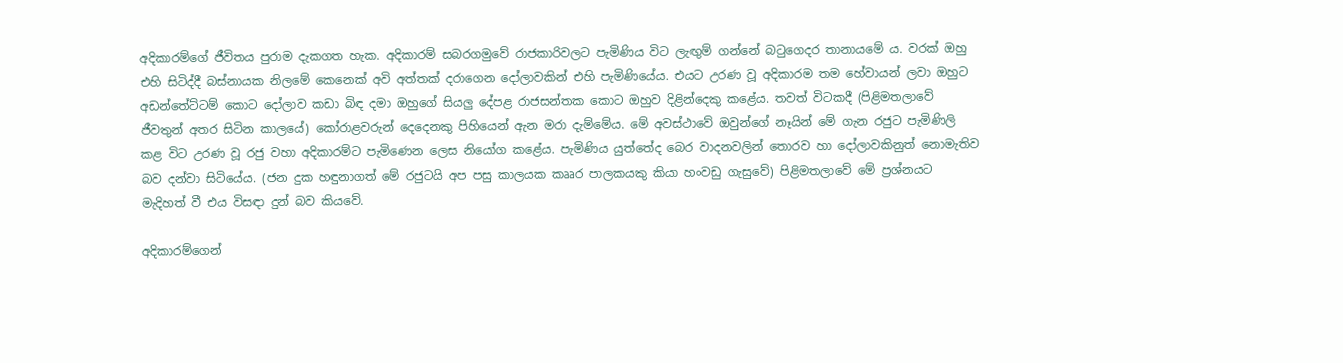අදිකාරම්ගේ ජීවිතය පුරාම දැකගත හැක. අදිකාරම් සබරගමුවේ රාජකාරිවලට පැමිණිය විට ලැඟුම් ගන්නේ බටුගෙදර තානායමේ ය. වරක්‌ ඔහු එහි සිටිද්දී බස්‌නායක නිලමේ කෙනෙක්‌ අවි අත්තක්‌ දරාගෙන දෝලාවකින් එහි පැමිණියේය. එයට උරණ වූ අදිකාරම තම හේවායන් ලවා ඔහුට අඩන්තේට්‌ටම් කොට දෝලාව කඩා බිඳ දමා ඔහුගේ සියලු දේපළ රාජසන්තක කොට ඔහුව දිළින්දෙකු කළේය. තවත් විටකදී (පිළිමතලාවේ ජීවතුන් අතර සිටින කාලයේ) කෝරාළවරුන් දෙදෙනකු පිහියෙන් ඇන මරා දැම්මේය. මේ අවස්‌ථාවේ ඔවුන්ගේ නෑයින් මේ ගැන රජුට පැමිණිලි කළ විට උරණ වූ රජු වහා අදිකාරම්ට පැමිණෙන ලෙස නියෝග කළේය. පැමිණිය යුත්තේද බෙර වාදනවලින් තොරව හා දෝලාවකිනුත් නොමැතිව බව දන්වා සිටියේය. (ජන දුක හඳුනාගත් මේ රජුටයි අප පසු කාලයක කෲර පාලකයකු කියා හංවඩු ගැසුවේ) පිළිමතලාවේ මේ ප්‍රශ්නයට මැදිහත් වී එය විසඳා දුන් බව කියවේ.

අදිකාරම්ගෙන්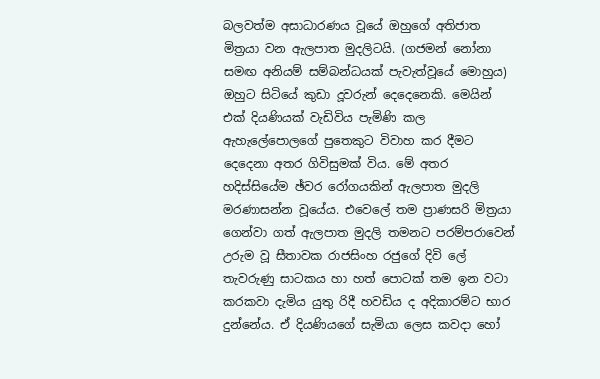බලවත්ම අසාධාරණය වූයේ ඔහුගේ අතිජාත මිත්‍රයා වන ඇලපාත මුදලිටයි. (ගජමන් නෝනා සමඟ අනියම් සම්බන්ධයක්‌ පැවැත්වූයේ මොහුය) ඔහුට සිටියේ කුඩා දූවරුන් දෙදෙනෙකි. මෙයින් එක්‌ දියණියක්‌ වැඩිවිය පැමිණි කල ඇහැලේපොලගේ පුතෙකුට විවාහ කර දීමට දෙදෙනා අතර ගිවිසුමක්‌ විය. මේ අතර හදිස්‌සියේම ඡ්වර රෝගයකින් ඇලපාත මුදලි මරණාසන්න වූයේය. එවෙලේ තම ප්‍රාණසරි මිත්‍රයා ගෙන්වා ගත් ඇලපාත මුදලි තමනට පරම්පරාවෙන් උරුම වූ සීතාවක රාජසිංහ රජුගේ දිවි ලේ තැවරුණු සාටකය හා හත් පොටක්‌ තම ඉන වටා කරකවා දැමිය යුතු රිදී හවඩිය ද අදිකාරම්ට භාර දුන්නේය. ඒ දියණියගේ සැමියා ලෙස කවදා හෝ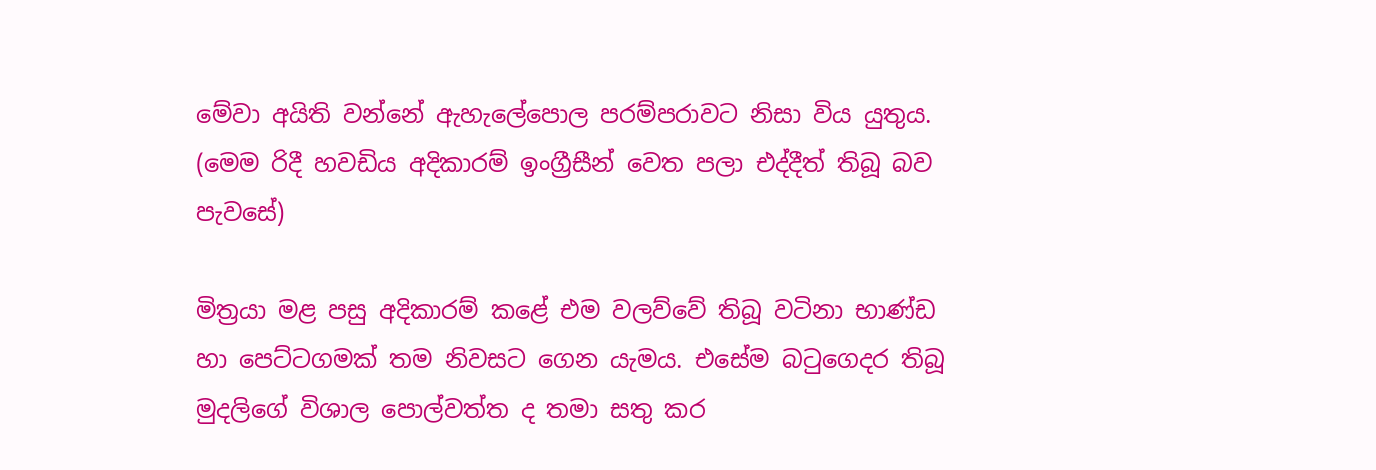මේවා අයිති වන්නේ ඇහැලේපොල පරම්පරාවට නිසා විය යුතුය. (මෙම රිදී හවඩිය අදිකාරම් ඉංග්‍රීසීන් වෙත පලා එද්දීත් තිබූ බව පැවසේ)

මිත්‍රයා මළ පසු අදිකාරම් කළේ එම වලව්වේ තිබූ වටිනා භාණ්‌ඩ හා පෙට්‌ටගමක්‌ තම නිවසට ගෙන යැමය. එසේම බටුගෙදර තිබූ මුදලිගේ විශාල පොල්වත්ත ද තමා සතු කර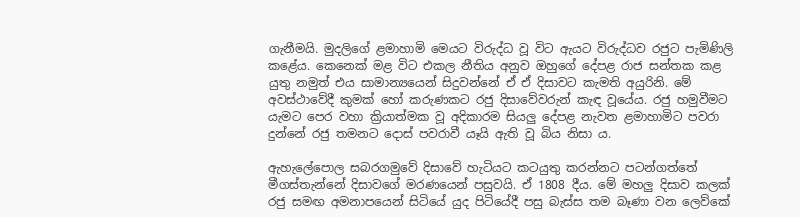ගැනීමයි. මුදලිගේ ළමාහාමි මෙයට විරුද්ධ වූ විට ඇයට විරුද්ධව රජුට පැමිණිලි කළේය. කෙනෙක්‌ මළ විට එකල නීතිය අනුව ඔහුගේ දේපළ රාජ සන්තක කළ යුතු නමුත් එය සාමාන්‍යයෙන් සිදුවන්නේ ඒ ඒ දිසාවට කැමති අයුරිනි. මේ අවස්‌ථාවේදී කුමක්‌ හෝ කරුණකට රජු දිසාවේවරුන් කැඳ වූයේය. රජු හමුවීමට යැමට පෙර වහා ක්‍රියාත්මක වූ අදිකාරම සියලු දේපළ නැවත ළමාහාමිට පවරා දුන්නේ රජු තමනට දොස්‌ පවරාවී යෑයි ඇති වූ බිය නිසා ය.

ඇහැලේපොල සබරගමුවේ දිසාවේ හැටියට කටයුතු කරන්නට පටන්ගත්තේ මීගස්‌තැන්නේ දිසාවගේ මරණයෙන් පසුවයි. ඒ 1808 දීය. මේ මහලු දිසාව කලක්‌ රජු සමඟ අමනාපයෙන් සිටියේ යුද පිටියේදී පසු බැස්‌ස තම බෑණා වන ලෙව්කේ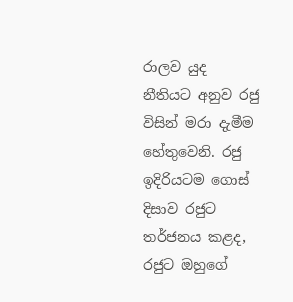රාලව යුද නීතියට අනුව රජු විසින් මරා දැමීම හේතුවෙනි. රජු ඉදිරියටම ගොස්‌ දිසාව රජුට තර්ජනය කළද, රජුට ඔහුගේ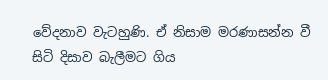වේදනාව වැටහුණි. ඒ නිසාම මරණාසන්න වී සිටි දිසාව බැලීමට ගිය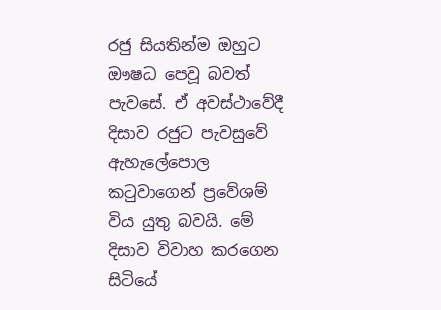රජු සියතින්ම ඔහුට ඖෂධ පෙවූ බවත් පැවසේ. ඒ අවස්‌ථාවේදී දිසාව රජුට පැවසුවේ ඇහැලේපොල කටුවාගෙන් ප්‍රවේශම් විය යුතු බවයි. මේ දිසාව විවාහ කරගෙන සිටියේ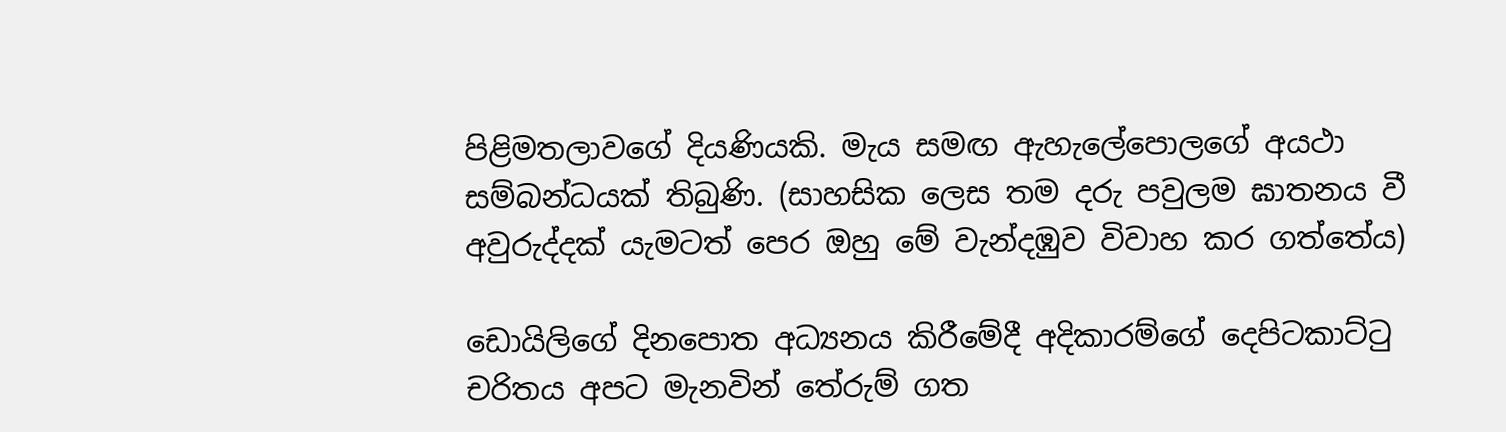පිළිමතලාවගේ දියණියකි. මැය සමඟ ඇහැලේපොලගේ අයථා සම්බන්ධයක්‌ තිබුණි. (සාහසික ලෙස තම දරු පවුලම ඝාතනය වී අවුරුද්දක්‌ යැමටත් පෙර ඔහු මේ වැන්දඹුව විවාහ කර ගත්තේය)

ඩොයිලිගේ දිනපොත අධ්‍යනය කිරීමේදී අදිකාරම්ගේ දෙපිටකාට්‌ටු චරිතය අපට මැනවින් තේරුම් ගත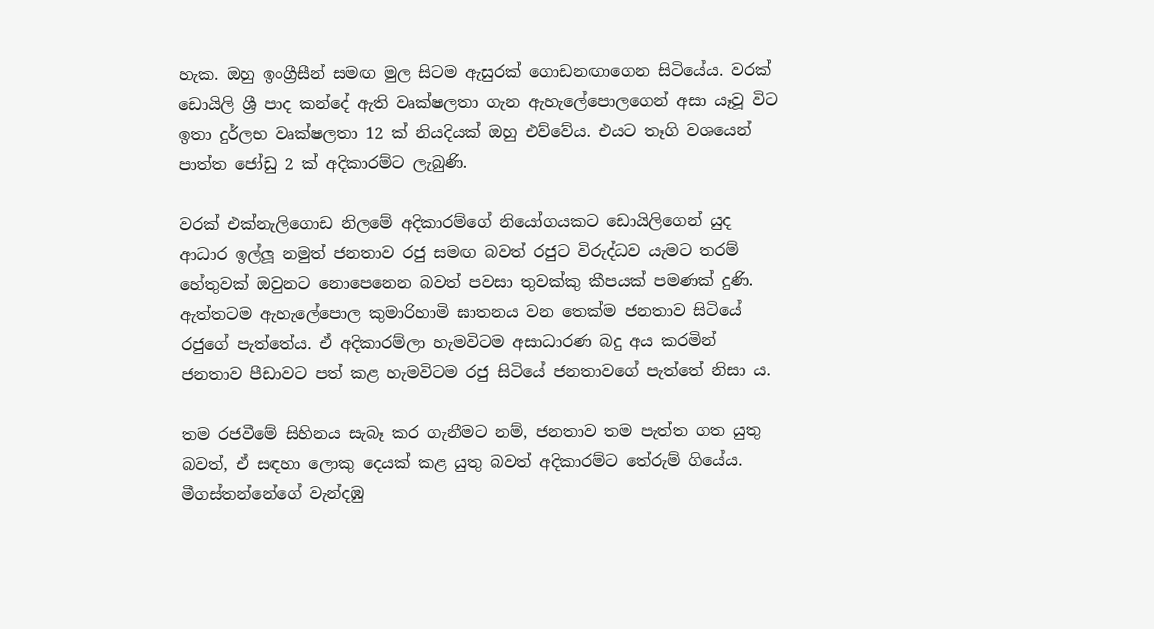හැක. ඔහු ඉංග්‍රීසීන් සමඟ මුල සිටම ඇසුරක්‌ ගොඩනඟාගෙන සිටියේය. වරක්‌ ඩොයිලි ශ්‍රී පාද කන්දේ ඇති වෘක්‌ෂලතා ගැන ඇහැලේපොලගෙන් අසා යෑවූ විට ඉතා දුර්ලභ වෘක්‌ෂලතා 12 ක්‌ නියදියක්‌ ඔහු එව්වේය. එයට තෑගි වශයෙන් පාත්ත ජෝඩු 2 ක්‌ අදිකාරම්ට ලැබුණි.

වරක්‌ එක්‌නැලිගොඩ නිලමේ අදිකාරම්ගේ නියෝගයකට ඩොයිලිගෙන් යුද ආධාර ඉල්ලූ නමුත් ජනතාව රජු සමඟ බවත් රජුට විරුද්ධව යැමට තරම් හේතුවක්‌ ඔවුනට නොපෙනෙන බවත් පවසා තුවක්‌කු කීපයක්‌ පමණක්‌ දුණි. ඇත්තටම ඇහැලේපොල කුමාරිහාමි ඝාතනය වන තෙක්‌ම ජනතාව සිටියේ රජුගේ පැත්තේය. ඒ අදිකාරම්ලා හැමවිටම අසාධාරණ බදු අය කරමින් ජනතාව පීඩාවට පත් කළ හැමවිටම රජු සිටියේ ජනතාවගේ පැත්තේ නිසා ය.

තම රජවීමේ සිහිනය සැබෑ කර ගැනීමට නම්, ජනතාව තම පැත්ත ගත යුතු බවත්, ඒ සඳහා ලොකු දෙයක්‌ කළ යුතු බවත් අදිකාරම්ට තේරුම් ගියේය. මීගස්‌තන්නේගේ වැන්දඹු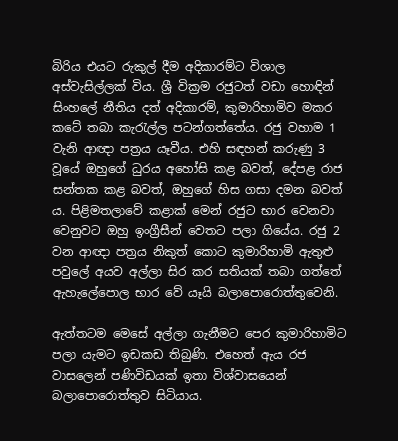බිරිය එයට රුකුල් දීම අදිකාරම්ට විශාල අස්‌වැසිල්ලක්‌ විය. ශ්‍රී වික්‍රම රජුටත් වඩා හොඳින් සිංහලේ නීතිය දත් අදිකාරම්, කුමාරිහාමිව මකර කටේ තබා කැරැල්ල පටන්ගත්තේය. රජු වහාම 1 වැනි ආඥා පත්‍රය යෑවීය. එහි සඳහන් කරුණු 3 වූයේ ඔහුගේ ධුරය අහෝසි කළ බවත්, දේපළ රාජ සන්තක කළ බවත්, ඔහුගේ හිස ගසා දමන බවත් ය. පිළිමතලාවේ කළාක්‌ මෙන් රජුට භාර වෙනවා වෙනුවට ඔහු ඉංග්‍රීසීන් වෙතට පලා ගියේය. රජු 2 වන ආඥා පත්‍රය නිකුත් කොට කුමාරිහාමි ඇතුළු පවුලේ අයව අල්ලා සිර කර සතියක්‌ තබා ගත්තේ ඇහැලේපොල භාර වේ යෑයි බලාපොරොත්තුවෙනි.

ඇත්තටම මෙසේ අල්ලා ගැනීමට පෙර කුමාරිහාමිට පලා යැමට ඉඩකඩ තිබුණි. එහෙත් ඇය රජ වාසලෙන් පණිවිඩයක්‌ ඉතා විශ්වාසයෙන් බලාපොරොත්තුව සිටියාය.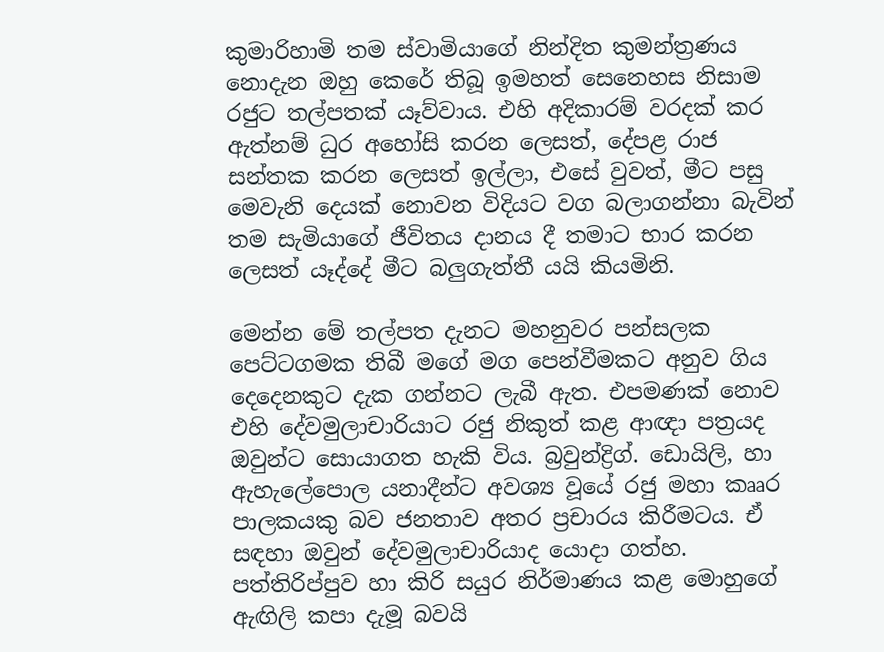කුමාරිහාමි තම ස්‌වාමියාගේ නින්දිත කුමන්ත්‍රණය නොදැන ඔහු කෙරේ තිබූ ඉමහත් සෙනෙහස නිසාම රජුට තල්පතක්‌ යෑව්වාය. එහි අදිකාරම් වරදක්‌ කර ඇත්නම් ධුර අහෝසි කරන ලෙසත්, දේපළ රාජ සන්තක කරන ලෙසත් ඉල්ලා, එසේ වුවත්, මීට පසු මෙවැනි දෙයක්‌ නොවන විදියට වග බලාගන්නා බැවින් තම සැමියාගේ ජීවිතය දානය දී තමාට භාර කරන ලෙසත් යෑද්දේ මීට බලුගැත්තී යයි කියමිනි.

මෙන්න මේ තල්පත දැනට මහනුවර පන්සලක පෙට්‌ටගමක තිබී මගේ මග පෙන්වීමකට අනුව ගිය දෙදෙනකුට දැක ගන්නට ලැබී ඇත. එපමණක්‌ නොව එහි දේවමුලාචාරියාට රජු නිකුත් කළ ආඥා පත්‍රයද ඔවුන්ට සොයාගත හැකි විය. බ්‍රවුන්ද්‍රිග්. ඩොයිලි, හා ඇහැලේපොල යනාදීන්ට අවශ්‍ය වූයේ රජු මහා කෲර පාලකයකු බව ජනතාව අතර ප්‍රචාරය කිරීමටය. ඒ සඳහා ඔවුන් දේවමුලාචාරියාද යොදා ගත්හ. පත්තිරිප්පුව හා කිරි සයුර නිර්මාණය කළ මොහුගේ ඇඟිලි කපා දැමූ බවයි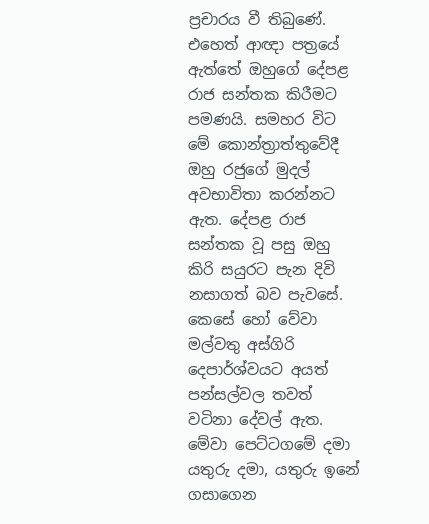ප්‍රචාරය වී තිබුණේ. එහෙත් ආඥා පත්‍රයේ ඇත්තේ ඔහුගේ දේපළ රාජ සන්තක කිරීමට පමණයි. සමහර විට මේ කොන්ත්‍රාත්තුවේදී ඔහු රජුගේ මුදල් අවභාවිතා කරන්නට ඇත. දේපළ රාජ සන්තක වූ පසු ඔහු කිරි සයුරට පැන දිවි නසාගත් බව පැවසේ. කෙසේ හෝ වේවා මල්වතු අස්‌ගිරි දෙපාර්ශ්වයට අයත් පන්සල්වල තවත් වටිනා දේවල් ඇත. මේවා පෙට්‌ටගමේ දමා යතුරු දමා, යතුරු ඉනේ ගසාගෙන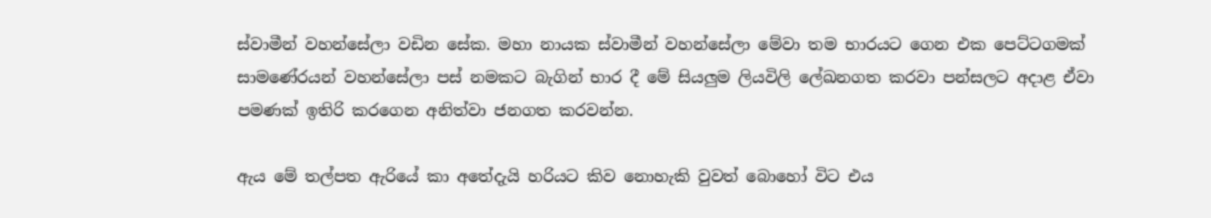ස්‌වාමීන් වහන්සේලා වඩින සේක. මහා නායක ස්‌වාමීන් වහන්සේලා මේවා තම භාරයට ගෙන එක පෙට්‌ටගමක්‌ සාමණේරයන් වහන්සේලා පස්‌ නමකට බැගින් භාර දී මේ සියලුම ලියවිලි ලේඛනගත කරවා පන්සලට අදාළ ඒවා පමණක්‌ ඉතිරි කරගෙන අනිත්වා ජනගත කරවන්න.

ඇය මේ තල්පත ඇරියේ කා අතේදැයි හරියට කිව නොහැකි වුවත් බොහෝ විට එය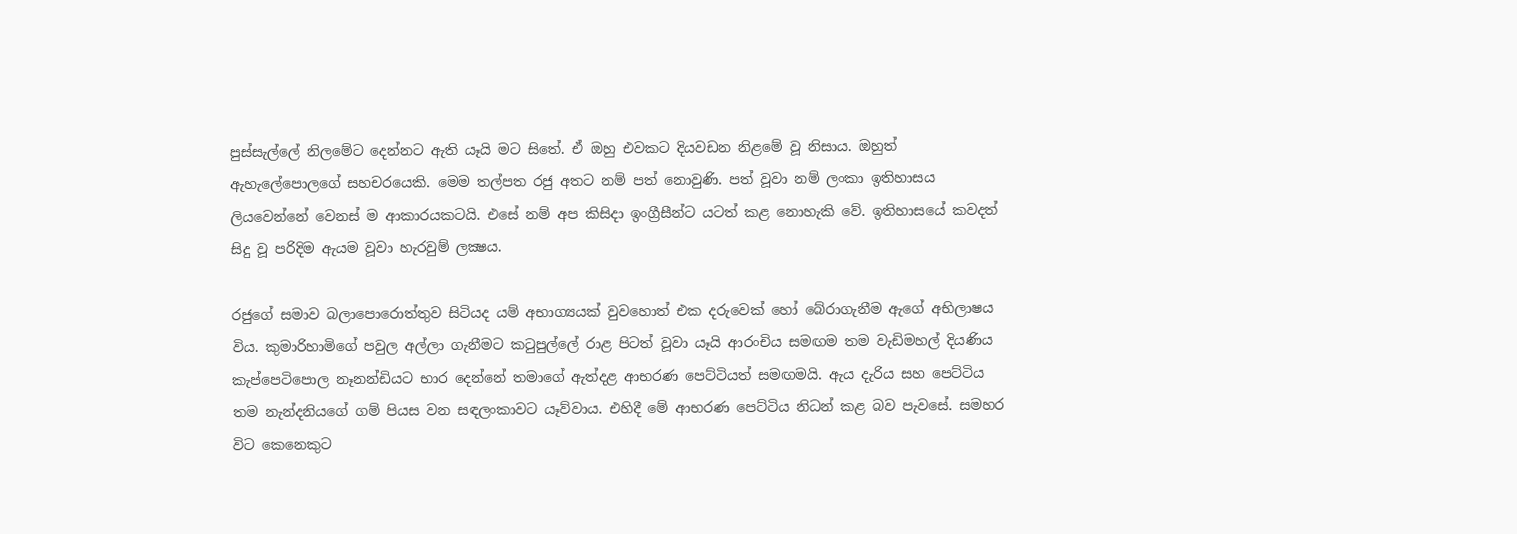පුස්‌සැල්ලේ නිලමේට දෙන්නට ඇති යෑයි මට සිතේ. ඒ ඔහු එවකට දියවඩන නිළමේ වූ නිසාය. ඔහුත් ඇහැලේපොලගේ සහචරයෙකි. මෙම තල්පත රජු අතට නම් පත් නොවුණි. පත් වූවා නම් ලංකා ඉතිහාසය ලියවෙන්නේ වෙනස්‌ ම ආකාරයකටයි. එසේ නම් අප කිසිදා ඉංග්‍රීසීන්ට යටත් කළ නොහැකි වේ. ඉතිහාසයේ කවදත් සිදු වූ පරිදිම ඇයම වූවා හැරවුම් ලක්‍ෂය.

රජුගේ සමාව බලාපොරොත්තුව සිටියද යම් අභාග්‍යයක්‌ වුවහොත් එක දරුවෙක්‌ හෝ බේරාගැනීම ඇගේ අභිලාෂය විය. කුමාරිහාමිගේ පවුල අල්ලා ගැනීමට කටුපුල්ලේ රාළ පිටත් වූවා යෑයි ආරංචිය සමඟම තම වැඩිමහල් දියණිය කැප්පෙටිපොල නෑනන්ඩියට භාර දෙන්නේ තමාගේ ඇත්දළ ආභරණ පෙට්‌ටියත් සමඟමයි. ඇය දැරිය සහ පෙට්‌ටිය තම නැන්දනියගේ ගම් පියස වන සඳලංකාවට යෑව්වාය. එහිදී මේ ආභරණ පෙට්‌ටිය නිධන් කළ බව පැවසේ. සමහර විට කෙනෙකුට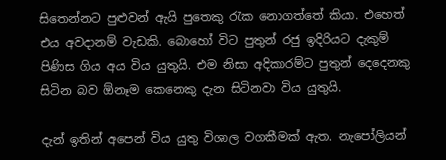සිතෙන්නට පුළුවන් ඇයි පුතෙකු රැක නොගත්තේ කියා. එහෙත් එය අවදානම් වැඩකි. බොහෝ විට පුතුන් රජු ඉදිරියට දැකුම් පිණිස ගිය අය විය යුතුයි. එම නිසා අදිකාරම්ට පුතුන් දෙදෙනකු සිටින බව ඕනෑම කෙනෙකු දැන සිටිනවා විය යුතුයි.

දැන් ඉතින් අපෙන් විය යුතු විශාල වගකීමක්‌ ඇත. නැපෝලියන්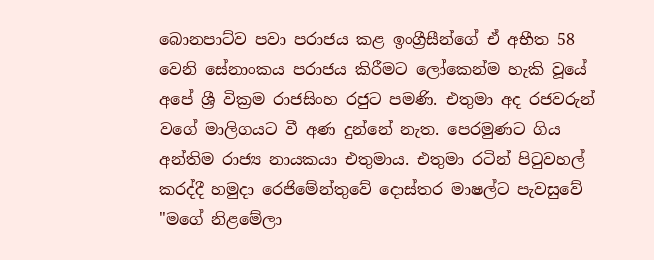බොනපාට්‌ව පවා පරාජය කළ ඉංග්‍රීසීන්ගේ ඒ අභීත 58 වෙනි සේනාංකය පරාජය කිරීමට ලෝකෙන්ම හැකි වූයේ අපේ ශ්‍රී වික්‍රම රාජසිංහ රජුට පමණි. එතුමා අද රජවරුන් වගේ මාලිගයට වී අණ දුන්නේ නැත. පෙරමුණට ගිය අන්තිම රාජ්‍ය නායකයා එතුමාය. එතුමා රටින් පිටුවහල් කරද්දී හමුදා රෙජිමේන්තුවේ දොස්‌තර මාෂල්ට පැවසුවේ "මගේ නිළමේලා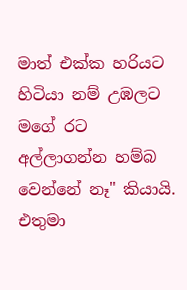මාත් එක්‌ක හරියට හිටියා නම් උඹලට මගේ රට අල්ලාගන්න හම්බ වෙන්නේ නෑ" කියායි. එතුමා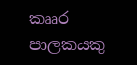කෲර පාලකයකු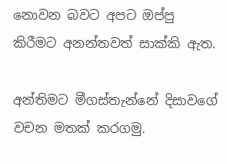නොවන බවට අපට ඔප්පු කිරීමට අනන්තවත් සාක්‌කි ඇත.

අන්තිමට මීගස්‌තැන්නේ දිසාවගේ වචන මතක්‌ කරගමු.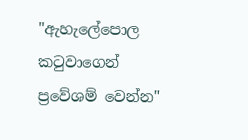"ඇහැලේපොල කටුවාගෙන් ප්‍රවේශම් වෙන්න"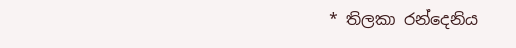* තිලකා රන්දෙනිය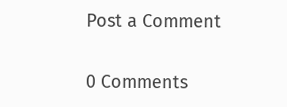Post a Comment

0 Comments